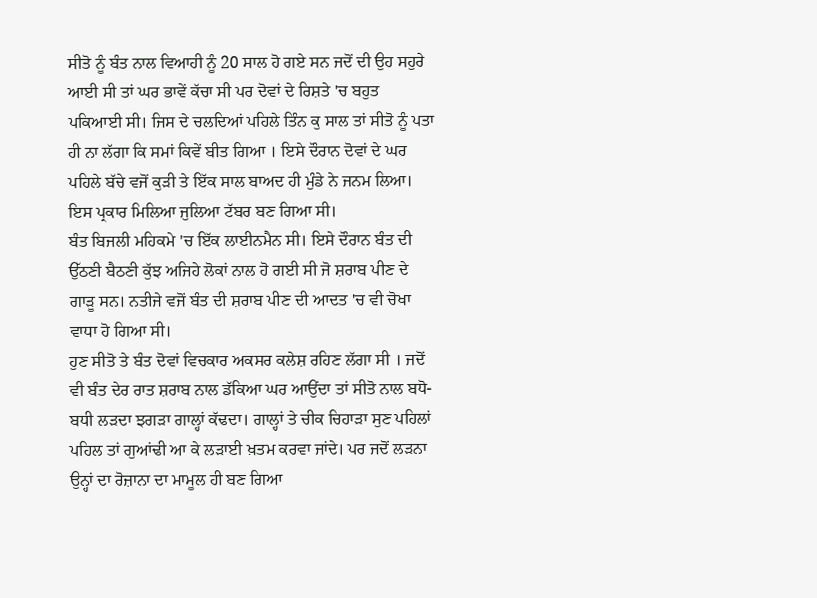ਸੀਤੋ ਨੂੰ ਬੰਤ ਨਾਲ ਵਿਆਹੀ ਨੂੰ 20 ਸਾਲ ਹੋ ਗਏ ਸਨ ਜਦੋਂ ਦੀ ਉਹ ਸਹੁਰੇ ਆਈ ਸੀ ਤਾਂ ਘਰ ਭਾਵੇਂ ਕੱਚਾ ਸੀ ਪਰ ਦੋਵਾਂ ਦੇ ਰਿਸ਼ਤੇ 'ਚ ਬਹੁਤ ਪਕਿਆਈ ਸੀ। ਜਿਸ ਦੇ ਚਲਦਿਆਂ ਪਹਿਲੇ ਤਿੰਨ ਕੁ ਸਾਲ ਤਾਂ ਸੀਤੋ ਨੂੰ ਪਤਾ ਹੀ ਨਾ ਲੱਗਾ ਕਿ ਸਮਾਂ ਕਿਵੇਂ ਬੀਤ ਗਿਆ । ਇਸੇ ਦੌਰਾਨ ਦੋਵਾਂ ਦੇ ਘਰ ਪਹਿਲੇ ਬੱਚੇ ਵਜੋਂ ਕੁੜੀ ਤੇ ਇੱਕ ਸਾਲ ਬਾਅਦ ਹੀ ਮੁੰਡੇ ਨੇ ਜਨਮ ਲਿਆ। ਇਸ ਪ੍ਰਕਾਰ ਮਿਲਿਆ ਜੁਲਿਆ ਟੱਬਰ ਬਣ ਗਿਆ ਸੀ।
ਬੰਤ ਬਿਜਲੀ ਮਹਿਕਮੇ 'ਚ ਇੱਕ ਲਾਈਨਮੈਨ ਸੀ। ਇਸੇ ਦੌਰਾਨ ਬੰਤ ਦੀ ਉੱਠਣੀ ਬੈਠਣੀ ਕੁੱਝ ਅਜਿਹੇ ਲੋਕਾਂ ਨਾਲ ਹੋ ਗਈ ਸੀ ਜੋ ਸ਼ਰਾਬ ਪੀਣ ਦੇ ਗਾੜੂ ਸਨ। ਨਤੀਜੇ ਵਜੋਂ ਬੰਤ ਦੀ ਸ਼ਰਾਬ ਪੀਣ ਦੀ ਆਦਤ 'ਚ ਵੀ ਚੋਖਾ ਵਾਧਾ ਹੋ ਗਿਆ ਸੀ।
ਹੁਣ ਸੀਤੋ ਤੇ ਬੰਤ ਦੋਵਾਂ ਵਿਚਕਾਰ ਅਕਸਰ ਕਲੇਸ਼ ਰਹਿਣ ਲੱਗਾ ਸੀ । ਜਦੋਂ ਵੀ ਬੰਤ ਦੇਰ ਰਾਤ ਸ਼ਰਾਬ ਨਾਲ ਡੱਕਿਆ ਘਰ ਆਉਂਦਾ ਤਾਂ ਸੀਤੋ ਨਾਲ ਬਧੋ-ਬਧੀ ਲੜਦਾ ਝਗੜਾ ਗਾਲ੍ਹਾਂ ਕੱਢਦਾ। ਗਾਲ੍ਹਾਂ ਤੇ ਚੀਕ ਚਿਹਾੜਾ ਸੁਣ ਪਹਿਲਾਂ ਪਹਿਲ ਤਾਂ ਗੁਆਂਢੀ ਆ ਕੇ ਲੜਾਈ ਖ਼ਤਮ ਕਰਵਾ ਜਾਂਦੇ। ਪਰ ਜਦੋਂ ਲੜਨਾ ਉਨ੍ਹਾਂ ਦਾ ਰੋਜ਼ਾਨਾ ਦਾ ਮਾਮੂਲ ਹੀ ਬਣ ਗਿਆ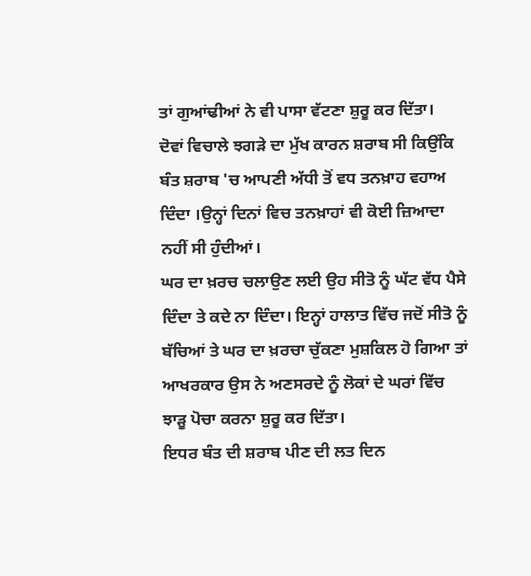ਤਾਂ ਗੁਆਂਢੀਆਂ ਨੇ ਵੀ ਪਾਸਾ ਵੱਟਣਾ ਸ਼ੁਰੂ ਕਰ ਦਿੱਤਾ।
ਦੋਵਾਂ ਵਿਚਾਲੇ ਝਗੜੇ ਦਾ ਮੁੱਖ ਕਾਰਨ ਸ਼ਰਾਬ ਸੀ ਕਿਉਂਕਿ ਬੰਤ ਸ਼ਰਾਬ 'ਚ ਆਪਣੀ ਅੱਧੀ ਤੋਂ ਵਧ ਤਨਖ਼ਾਹ ਵਹਾਅ ਦਿੰਦਾ ।ਉਨ੍ਹਾਂ ਦਿਨਾਂ ਵਿਚ ਤਨਖ਼ਾਹਾਂ ਵੀ ਕੋਈ ਜ਼ਿਆਦਾ ਨਹੀਂ ਸੀ ਹੁੰਦੀਆਂ।
ਘਰ ਦਾ ਖ਼ਰਚ ਚਲਾਉਣ ਲਈ ਉਹ ਸੀਤੋ ਨੂੰ ਘੱਟ ਵੱਧ ਪੈਸੇ ਦਿੰਦਾ ਤੇ ਕਦੇ ਨਾ ਦਿੰਦਾ। ਇਨ੍ਹਾਂ ਹਾਲਾਤ ਵਿੱਚ ਜਦੋਂ ਸੀਤੋ ਨੂੰ ਬੱਚਿਆਂ ਤੇ ਘਰ ਦਾ ਖ਼ਰਚਾ ਚੁੱਕਣਾ ਮੁਸ਼ਕਿਲ ਹੋ ਗਿਆ ਤਾਂ ਆਖਰਕਾਰ ਉਸ ਨੇ ਅਣਸਰਦੇ ਨੂੰ ਲੋਕਾਂ ਦੇ ਘਰਾਂ ਵਿੱਚ ਝਾੜੂ ਪੋਚਾ ਕਰਨਾ ਸ਼ੁਰੂ ਕਰ ਦਿੱਤਾ।
ਇਧਰ ਬੰਤ ਦੀ ਸ਼ਰਾਬ ਪੀਣ ਦੀ ਲਤ ਦਿਨ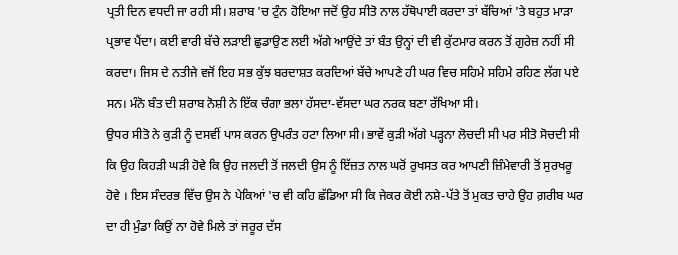ਪ੍ਰਤੀ ਦਿਨ ਵਧਦੀ ਜਾ ਰਹੀ ਸੀ। ਸ਼ਰਾਬ 'ਚ ਟੁੰਨ ਹੋਇਆ ਜਦੋਂ ਉਹ ਸੀਤੋ ਨਾਲ ਹੱਥੋਪਾਈ ਕਰਦਾ ਤਾਂ ਬੱਚਿਆਂ 'ਤੇ ਬਹੁਤ ਮਾੜਾ ਪ੍ਰਭਾਵ ਪੈਂਦਾ। ਕਈ ਵਾਰੀ ਬੱਚੇ ਲੜਾਈ ਛੁਡਾਉਣ ਲਈ ਅੱਗੇ ਆਉਂਦੇ ਤਾਂ ਬੰਤ ਉਨ੍ਹਾਂ ਦੀ ਵੀ ਕੁੱਟਮਾਰ ਕਰਨ ਤੋਂ ਗੁਰੇਜ਼ ਨਹੀਂ ਸੀ ਕਰਦਾ। ਜਿਸ ਦੇ ਨਤੀਜੇ ਵਜੋਂ ਇਹ ਸਭ ਕੁੱਝ ਬਰਦਾਸ਼ਤ ਕਰਦਿਆਂ ਬੱਚੇ ਆਪਣੇ ਹੀ ਘਰ ਵਿਚ ਸਹਿਮੇ ਸਹਿਮੇ ਰਹਿਣ ਲੱਗ ਪਏ ਸਨ। ਮੰਨੋ ਬੰਤ ਦੀ ਸ਼ਰਾਬ ਨੋਸ਼ੀ ਨੇ ਇੱਕ ਚੰਗਾ ਭਲਾ ਹੱਸਦਾ-ਵੱਸਦਾ ਘਰ ਨਰਕ ਬਣਾ ਰੱਖਿਆ ਸੀ।
ਉਧਰ ਸੀਤੋ ਨੇ ਕੁੜੀ ਨੂੰ ਦਸਵੀਂ ਪਾਸ ਕਰਨ ਉਪਰੰਤ ਹਟਾ ਲਿਆ ਸੀ। ਭਾਵੇਂ ਕੁੜੀ ਅੱਗੇ ਪੜ੍ਹਨਾ ਲੋਚਦੀ ਸੀ ਪਰ ਸੀਤੋ ਸੋਚਦੀ ਸੀ ਕਿ ਉਹ ਕਿਹੜੀ ਘੜੀ ਹੋਵੇ ਕਿ ਉਹ ਜਲਦੀ ਤੋਂ ਜਲਦੀ ਉਸ ਨੂੰ ਇੱਜ਼ਤ ਨਾਲ ਘਰੋਂ ਰੁਖਸਤ ਕਰ ਆਪਣੀ ਜ਼ਿੰਮੇਵਾਰੀ ਤੋਂ ਸੁਰਖਰੂ ਹੋਵੇ । ਇਸ ਸੰਦਰਭ ਵਿੱਚ ਉਸ ਨੇ ਪੇਕਿਆਂ 'ਚ ਵੀ ਕਹਿ ਛੱਡਿਆ ਸੀ ਕਿ ਜੇਕਰ ਕੋਈ ਨਸ਼ੇ-ਪੱਤੇ ਤੋਂ ਮੁਕਤ ਚਾਹੇ ਉਹ ਗ਼ਰੀਬ ਘਰ ਦਾ ਹੀ ਮੁੰਡਾ ਕਿਉਂ ਨਾ ਹੋਵੇ ਮਿਲੇ ਤਾਂ ਜਰੂਰ ਦੱਸ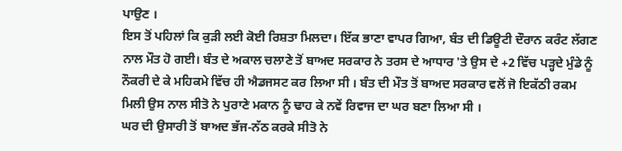ਪਾਉਣ ।
ਇਸ ਤੋਂ ਪਹਿਲਾਂ ਕਿ ਕੁੜੀ ਲਈ ਕੋਈ ਰਿਸ਼ਤਾ ਮਿਲਦਾ। ਇੱਕ ਭਾਣਾ ਵਾਪਰ ਗਿਆ, ਬੰਤ ਦੀ ਡਿਊਟੀ ਦੌਰਾਨ ਕਰੰਟ ਲੱਗਣ ਨਾਲ ਮੌਤ ਹੋ ਗਈ। ਬੰਤ ਦੇ ਅਕਾਲ ਚਲਾਣੇ ਤੋਂ ਬਾਅਦ ਸਰਕਾਰ ਨੇ ਤਰਸ ਦੇ ਆਧਾਰ 'ਤੇ ਉਸ ਦੇ +2 ਵਿੱਚ ਪੜ੍ਹਦੇ ਮੁੰਡੇ ਨੂੰ ਨੌਕਰੀ ਦੇ ਕੇ ਮਹਿਕਮੇ ਵਿੱਚ ਹੀ ਐਡਜਸਟ ਕਰ ਲਿਆ ਸੀ । ਬੰਤ ਦੀ ਮੌਤ ਤੋਂ ਬਾਅਦ ਸਰਕਾਰ ਵਲੋਂ ਜੋ ਇਕੱਠੀ ਰਕਮ ਮਿਲੀ ਉਸ ਨਾਲ ਸੀਤੋ ਨੇ ਪੁਰਾਣੇ ਮਕਾਨ ਨੂੰ ਢਾਹ ਕੇ ਨਵੇਂ ਰਿਵਾਜ ਦਾ ਘਰ ਬਣਾ ਲਿਆ ਸੀ ।
ਘਰ ਦੀ ਉਸਾਰੀ ਤੋਂ ਬਾਅਦ ਭੱਜ-ਨੱਠ ਕਰਕੇ ਸੀਤੋ ਨੇ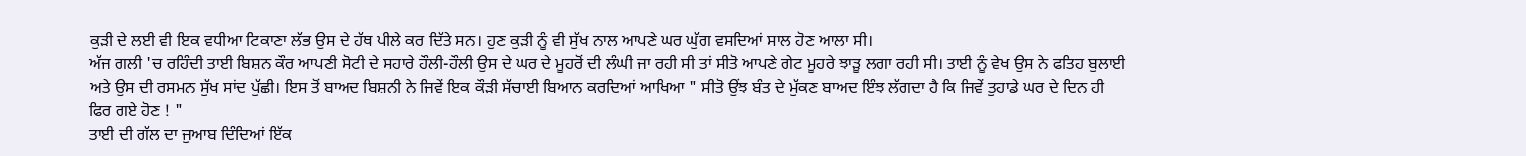ਕੁੜੀ ਦੇ ਲਈ ਵੀ ਇਕ ਵਧੀਆ ਟਿਕਾਣਾ ਲੱਭ ਉਸ ਦੇ ਹੱਥ ਪੀਲੇ ਕਰ ਦਿੱਤੇ ਸਨ। ਹੁਣ ਕੁੜੀ ਨੂੰ ਵੀ ਸੁੱਖ ਨਾਲ ਆਪਣੇ ਘਰ ਘੁੱਗ ਵਸਦਿਆਂ ਸਾਲ ਹੋਣ ਆਲਾ ਸੀ।
ਅੱਜ ਗਲੀ 'ਚ ਰਹਿੰਦੀ ਤਾਈ ਬਿਸ਼ਨ ਕੌਰ ਆਪਣੀ ਸੋਟੀ ਦੇ ਸਹਾਰੇ ਹੌਲੀ-ਹੌਲੀ ਉਸ ਦੇ ਘਰ ਦੇ ਮੂਹਰੋਂ ਦੀ ਲੰਘੀ ਜਾ ਰਹੀ ਸੀ ਤਾਂ ਸੀਤੋ ਆਪਣੇ ਗੇਟ ਮੂਹਰੇ ਝਾੜੂ ਲਗਾ ਰਹੀ ਸੀ। ਤਾਈ ਨੂੰ ਵੇਖ ਉਸ ਨੇ ਫਤਿਹ ਬੁਲਾਈ ਅਤੇ ਉਸ ਦੀ ਰਸਮਨ ਸੁੱਖ ਸਾਂਦ ਪੁੱਛੀ। ਇਸ ਤੋਂ ਬਾਅਦ ਬਿਸ਼ਨੀ ਨੇ ਜਿਵੇਂ ਇਕ ਕੌੜੀ ਸੱਚਾਈ ਬਿਆਨ ਕਰਦਿਆਂ ਆਖਿਆ " ਸੀਤੋ ਉਂਝ ਬੰਤ ਦੇ ਮੁੱਕਣ ਬਾਅਦ ਇੰਝ ਲੱਗਦਾ ਹੈ ਕਿ ਜਿਵੇਂ ਤੁਹਾਡੇ ਘਰ ਦੇ ਦਿਨ ਹੀ ਫਿਰ ਗਏ ਹੋਣ ! "
ਤਾਈ ਦੀ ਗੱਲ ਦਾ ਜੁਆਬ ਦਿੰਦਿਆਂ ਇੱਕ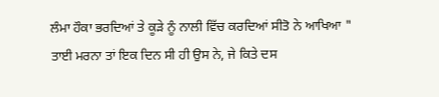ਲੰਮਾ ਹੌਕਾ ਭਰਦਿਆਂ ਤੇ ਕੂੜੇ ਨੂੰ ਨਾਲੀ ਵਿੱਚ ਕਰਦਿਆਂ ਸੀਤੋ ਨੇ ਆਖਿਆ " ਤਾਈ ਮਰਨਾ ਤਾਂ ਇਕ ਦਿਨ ਸੀ ਹੀ ਉਸ ਨੇ, ਜੇ ਕਿਤੇ ਦਸ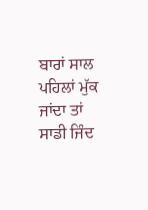ਬਾਰਾਂ ਸਾਲ ਪਹਿਲਾਂ ਮੁੱਕ ਜਾਂਦਾ ਤਾਂ ਸਾਡੀ ਜਿੰਦ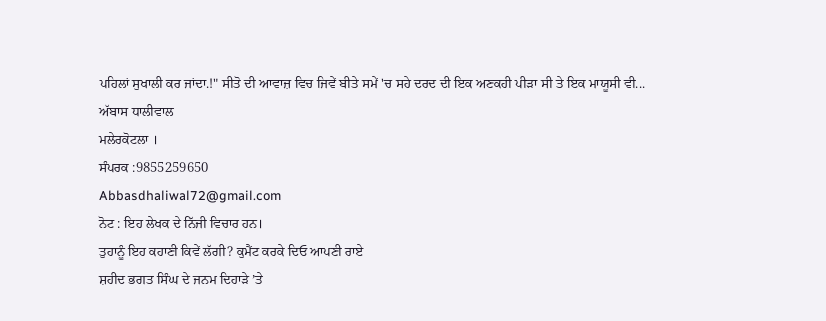ਪਹਿਲਾਂ ਸੁਖਾਲੀ ਕਰ ਜਾਂਦਾ.!" ਸੀਤੋ ਦੀ ਆਵਾਜ਼ ਵਿਚ ਜਿਵੇਂ ਬੀਤੇ ਸਮੇਂ 'ਚ ਸਹੇ ਦਰਦ ਦੀ ਇਕ ਅਣਕਹੀ ਪੀੜਾ ਸੀ ਤੇ ਇਕ ਮਾਯੂਸੀ ਵੀ...
ਅੱਬਾਸ ਧਾਲੀਵਾਲ
ਮਲੇਰਕੋਟਲਾ ।
ਸੰਪਰਕ :9855259650
Abbasdhaliwal72@gmail.com
ਨੋਟ : ਇਹ ਲੇਖਕ ਦੇ ਨਿੱਜੀ ਵਿਚਾਰ ਹਨ।
ਤੁਹਾਨੂੰ ਇਹ ਕਹਾਣੀ ਕਿਵੇਂ ਲੱਗੀ? ਕੁਮੈਂਟ ਕਰਕੇ ਦਿਓ ਆਪਣੀ ਰਾਏ
ਸ਼ਹੀਦ ਭਗਤ ਸਿੰਘ ਦੇ ਜਨਮ ਦਿਹਾੜੇ ’ਤੇ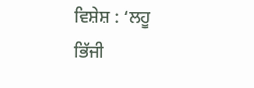ਵਿਸ਼ੇਸ਼ : ‘ਲਹੂ ਭਿੱਜੀ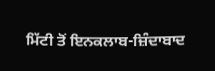ਮਿੱਟੀ ਤੋਂ ਇਨਕਲਾਬ-ਜ਼ਿੰਦਾਬਾਦ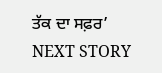ਤੱਕ ਦਾ ਸਫ਼ਰ’
NEXT STORY